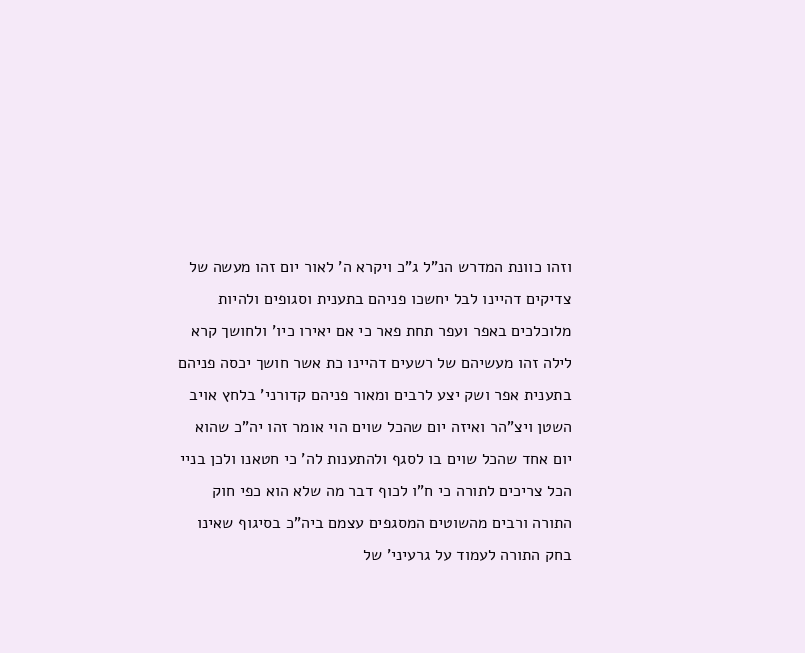וזהו כוונת המדרש הנ"ל ג"כ ויקרא ה' לאור יום זהו מעשה של צדיקים דהיינו לבל יחשכו פניהם בתענית וסגופים ולהיות מלוכלכים באפר ועפר תחת פאר כי אם יאירו כיו' ולחושך קרא לילה זהו מעשיהם של רשעים דהיינו כת אשר חושך יכסה פניהם בתענית אפר ושק יצע לרבים ומאור פניהם קדורני' בלחץ אויב השטן ויצ"הר ואיזה יום שהכל שוים הוי אומר זהו יה"כ שהוא יום אחד שהכל שוים בו לסגף ולהתענות לה' כי חטאנו ולכן בניי הכל צריכים לתורה כי ח"ו לכוף דבר מה שלא הוא כפי חוק התורה ורבים מהשוטים המסגפים עצמם ביה"כ בסיגוף שאינו בחק התורה לעמוד על גרעיני' של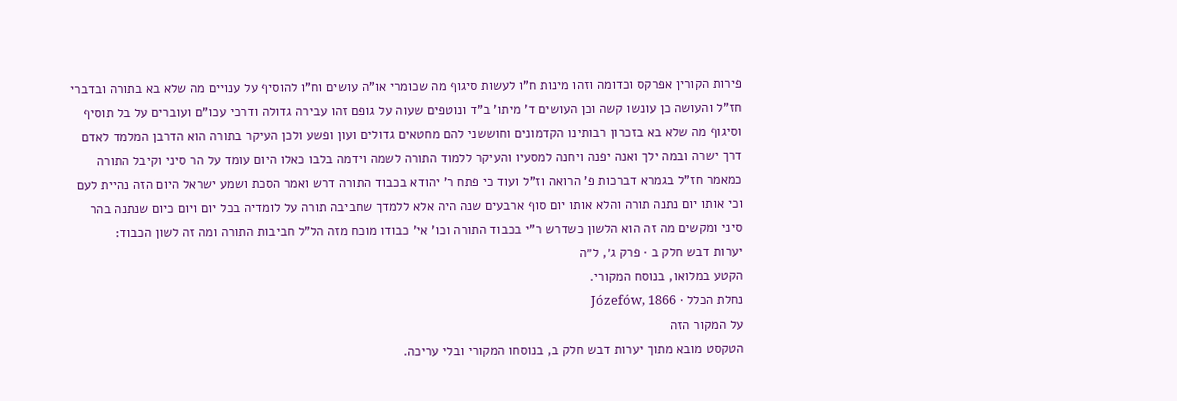פירות הקורין אפרקס וכדומה וזהו מינות ח"ו לעשות סיגוף מה שכומרי או"ה עושים וח"ו להוסיף על ענויים מה שלא בא בתורה ובדברי חז"ל והעושה כן עונשו קשה וכן העושים ד' מיתו' ב"ד ונוטפים שעוה על גופם זהו עבירה גדולה ודרכי עכו"ם ועוברים על בל תוסיף וסיגוף מה שלא בא בזכרון רבותינו הקדמונים וחוששני להם מחטאים גדולים ועון ופשע ולכן העיקר בתורה הוא הדרבן המלמד לאדם דרך ישרה ובמה ילך ואנה יפנה ויחנה למסעיו והעיקר ללמוד התורה לשמה וידמה בלבו כאלו היום עומד על הר סיני וקיבל התורה כמאמר חז"ל בגמרא דברכות פ' הרואה וז"ל ועוד כי פתח ר' יהודא בכבוד התורה דרש ואמר הסכת ושמע ישראל היום הזה נהיית לעם וכי אותו יום נתנה תורה והלא אותו יום סוף ארבעים שנה היה אלא ללמדך שחביבה תורה על לומדיה בכל יום ויום כיום שנתנה בהר סיני ומקשים מה זה הוא הלשון כשדרש ר"י בכבוד התורה וכו' אי' כבודו מוכח מזה הל"ל חביבות התורה ומה זה לשון הכבוד:
יערות דבש חלק ב · פרק ג׳, ל״ה
הקטע במלואו, בנוסח המקורי.
נחלת הכלל · Józefów, 1866
על המקור הזה
הטקסט מובא מתוך יערות דבש חלק ב, בנוסחו המקורי ובלי עריכה.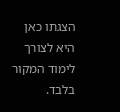הצגתו כאן היא לצורך לימוד המקור בלבד.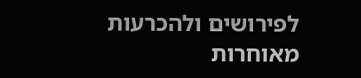לפירושים ולהכרעות מאוחרות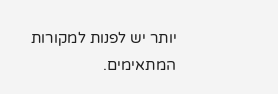יותר יש לפנות למקורות המתאימים.